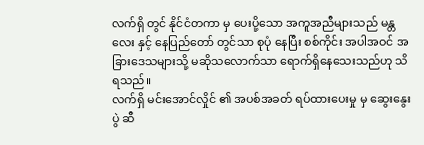လက်ရှိ တွင် နိုင်ငံတကာ မှ ပေးပို့သော အကူအညီများသည် မန္တလေး နှင့် နေပြည်တော် တွင်သာ စုပုံ နေပြီး စစ်ကိုင်း အပါအဝင် အခြားဒေသများသို့ မဆိုသလောက်သာ ရောက်ရှိနေသေးသည်ဟု သိရသည်။
လက်ရှိ မင်းအောင်လှိုင် ၏ အပစ်အခတ် ရပ်ထားပေးမှု မှ ဆွေးနွေးပွဲ ဆီ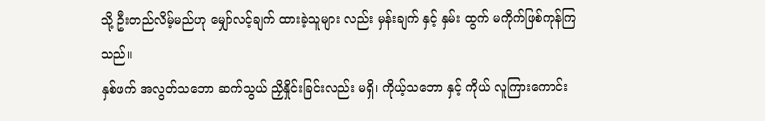သို့ ဦးတည်လိမ့်မည်ဟု မျှော်လင့်ချက် ထားခဲ့သူများ လည်း မှန်းချက် နှင့် နှမ်း ထွက် မကိုက်ဖြစ်ကုန်ကြသည်။
နှစ်ဖက် အလွတ်သဘော ဆက်သွယ် ညှိနှိုင်းခြင်းလည်း မရှိ၊ ကိုယ့်သဘော နှင့် ကိုယ် လူကြားကောင်း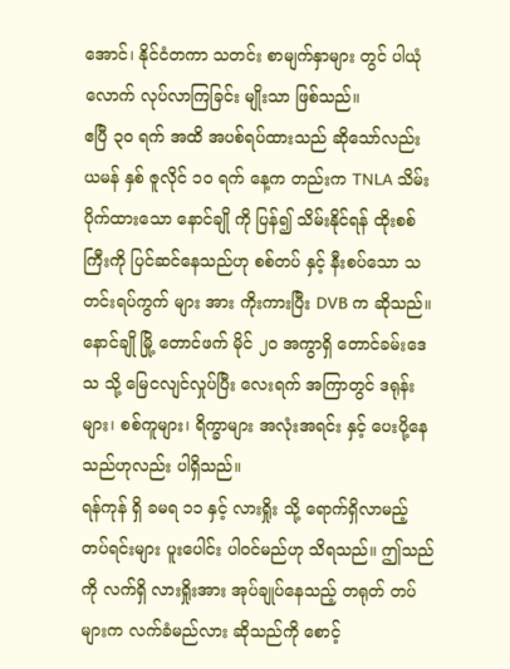အောင်၊ နိုင်ငံတကာ သတင်း စာမျက်နှာများ တွင် ပါယုံ လောက် လုပ်လာကြခြင်း မျိုးသာ ဖြစ်သည်။
ဧပြီ ၃၀ ရက် အထိ အပစ်ရပ်ထားသည် ဆိုသော်လည်း ယမန် နှစ် ဇူလိုင် ၁၀ ရက် နေ့က တည်းက TNLA သိမ်းပိုက်ထားသော နောင်ချို ကို ပြန်၍ သိမ်းနိုင်ရန် ထိုးစစ်ကြီးကို ပြင်ဆင်နေသည်ဟု စစ်တပ် နှင့် နီးစပ်သော သတင်းရပ်ကွက် များ အား ကိုးကားပြီး DVB က ဆိုသည်။
နောင်ချို မြို့ တောင်ဖက် မိုင် ၂၀ အကွာရှိ တောင်ခမ်းဒေသ သို့ မြေငလျင်လှုပ်ပြီး လေးရက် အကြာတွင် ဒရုန်းများ၊ စစ်ကူများ၊ ရိက္ခာများ အလုံးအရင်း နှင့် ပေးပို့နေသည်ဟုလည်း ပါရှိသည်။
ရန်ကုန် ရှိ ခမရ ၁၁ နှင့် လားရှိုး သို့ ရောက်ရှိလာမည့် တပ်ရင်းများ ပူးပေါင်း ပါဝင်မည်ဟု သိရသည်။ ဤသည်ကို လက်ရှိ လားရှိုးအား အုပ်ချုပ်နေသည့် တရုတ် တပ်များက လက်ခံမည်လား ဆိုသည်ကို စောင့်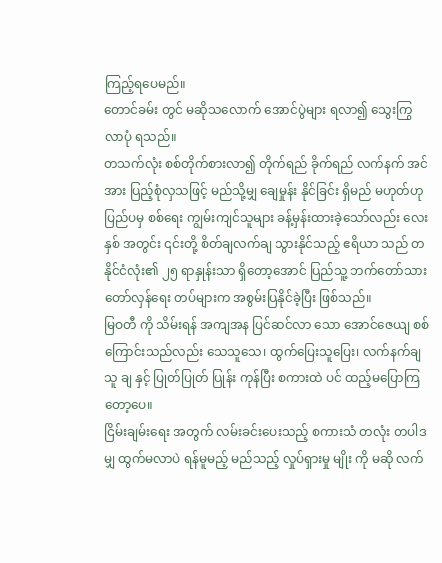ကြည့်ရပေမည်။
တောင်ခမ်း တွင် မဆိုသလောက် အောင်ပွဲများ ရလာ၍ သွေးကြွ လာပုံ ရသည်။
တသက်လုံး စစ်တိုက်စားလာ၍ တိုက်ရည် ခိုက်ရည် လက်နက် အင်အား ပြည့်စုံလှသဖြင့် မည်သို့မျှ ချေမှုန်း နိုင်ခြင်း ရှိမည် မဟုတ်ဟု ပြည်ပမှ စစ်ရေး ကျွမ်းကျင်သူများ ခန့်မှန်းထားခဲ့သော်လည်း လေးနှစ် အတွင်း ၎င်းတို့ စိတ်ချလက်ချ သွားနိုင်သည့် ဧရိယာ သည် တနိုင်ငံလုံး၏ ၂၅ ရာနှုန်းသာ ရှိတော့အောင် ပြည်သူ့ ဘက်တော်သား တော်လှန်ရေး တပ်များက အစွမ်းပြနိုင်ခဲ့ပြီး ဖြစ်သည်။
မြဝတီ ကို သိမ်းရန် အကျအန ပြင်ဆင်လာ သော အောင်ဇေယျ စစ်ကြောင်းသည်လည်း သေသူသေ၊ ထွက်ပြေးသူပြေး၊ လက်နက်ချသူ ချ နှင့် ပြုတ်ပြုတ် ပြုန်း ကုန်ပြီး စကားထဲ ပင် ထည့်မပြောကြတော့ပေ။
ငြိမ်းချမ်းရေး အတွက် လမ်းခင်းပေးသည့် စကားသံ တလုံး တပါဒ မျှ ထွက်မလာပဲ ရန်မူမည့် မည်သည့် လှုပ်ရှားမှု မျိုး ကို မဆို လက်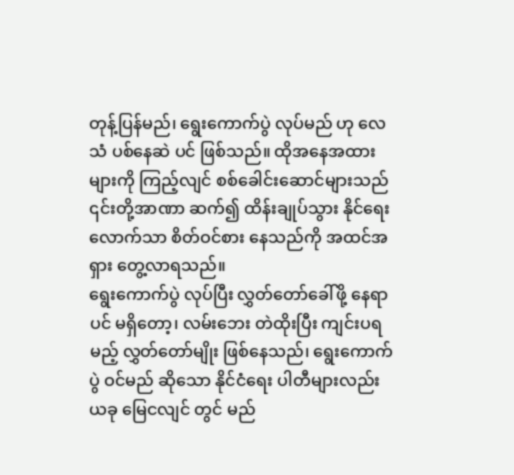တုန့်ပြန်မည်၊ ရွေးကောက်ပွဲ လုပ်မည် ဟု လေသံ ပစ်နေဆဲ ပင် ဖြစ်သည်။ ထိုအနေအထားများကို ကြည့်လျင် စစ်ခေါင်းဆောင်များသည် ၎င်းတို့အာဏာ ဆက်၍ ထိန်းချုပ်သွား နိုင်ရေး လောက်သာ စိတ်ဝင်စား နေသည်ကို အထင်အရှား တွေ့လာရသည်။
ရွေးကောက်ပွဲ လုပ်ပြီး လွှတ်တော်ခေါ်ဖို့ နေရာပင် မရှိတော့၊ လမ်းဘေး တဲထိုးပြီး ကျင်းပရမည့် လွှတ်တော်မျိုး ဖြစ်နေသည်၊ ရွေးကောက်ပွဲ ဝင်မည် ဆိုသော နိုင်ငံရေး ပါတီများလည်း ယခု မြေငလျင် တွင် မည်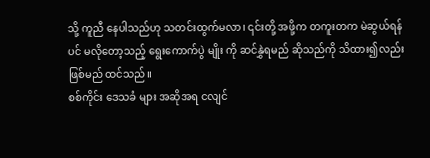သို့ ကူညီ နေပါသည်ဟု သတင်းထွက်မလာ၊ ၎င်းတို့ အဖို့က တကူးတက မဲဆွယ်ရန် ပင် မလိုတော့သည့် ရွေးကောက်ပွဲ မျိုး ကို ဆင်နွှဲရမည် ဆိုသည်ကို သိထား၍လည်း ဖြစ်မည် ထင်သည်။
စစ်ကိုင်း ဒေသခံ များ အဆိုအရ ငလျင်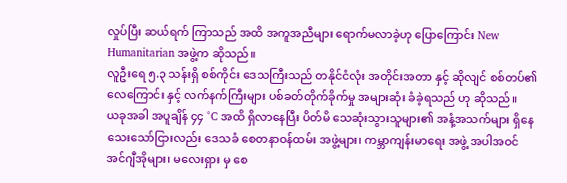လှုပ်ပြီး ဆယ်ရက် ကြာသည် အထိ အကူအညီများ ရောက်မလာခဲ့ဟု ပြောကြောင်း New Humanitarian အဖွဲ့က ဆိုသည်။
လူဦးရေ ၅.၃ သန်းရှိ စစ်ကိုင်း ဒေသကြီးသည် တနိုင်ငံလုံး အတိုင်းအတာ နှင့် ဆိုလျင် စစ်တပ်၏ လေကြောင်း နှင့် လက်နက်ကြီးများ ပစ်ခတ်တိုက်ခိုက်မှု အများဆုံး ခံခဲ့ရသည် ဟု ဆိုသည်။
ယခုအခါ အပူချိန် ၄၄ °C အထိ ရှိလာနေပြီး ပိတ်မိ သေဆုံးသွားသူများ၏ အနံ့အသက်များ ရှိနေသေးသော်ငြားလည်း ဒေသခံ စေတနာဝန်ထမ်း အဖွဲ့များ၊ ကမ္ဘာကျန်းမာရေး အဖွဲ့ အပါအဝင် အင်ဂျီအိုများ၊ မလေးရှား မှ စေ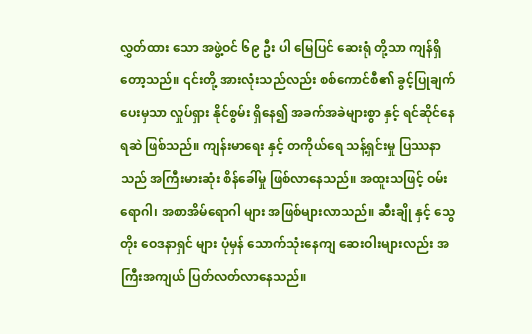လွှတ်ထား သော အဖွဲ့ဝင် ၆၉ ဦး ပါ မြေပြင် ဆေးရုံ တို့သာ ကျန်ရှိတော့သည်။ ၎င်းတို့ အားလုံးသည်လည်း စစ်ကောင်စီ၏ ခွင့်ပြုချက် ပေးမှသာ လှုပ်ရှား နိုင်စွမ်း ရှိနေ၍ အခက်အခဲများစွာ နှင့် ရင်ဆိုင်နေရဆဲ ဖြစ်သည်။ ကျန်းမာရေး နှင့် တကိုယ်ရေ သန့်ရှင်းမှု ပြဿနာသည် အကြီးမားဆုံး စိန်ခေါ်မှု ဖြစ်လာနေသည်။ အထူးသဖြင့် ဝမ်းရောဂါ၊ အစာအိမ်ရောဂါ များ အဖြစ်များလာသည်။ ဆီးချို နှင့် သွေတိုး ဝေဒနာရှင် များ ပုံမှန် သောက်သုံးနေကျ ဆေးဝါးများလည်း အကြီးအကျယ် ပြတ်လတ်လာနေသည်။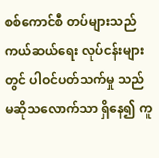စစ်ကောင်စီ တပ်များသည် ကယ်ဆယ်ရေး လုပ်ငန်းများ တွင် ပါဝင်ပတ်သက်မှု သည် မဆိုသလောက်သာ ရှိနေ၍ ကူ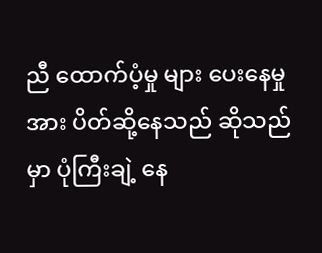ညီ ထောက်ပံ့မှု များ ပေးနေမှု အား ပိတ်ဆို့နေသည် ဆိုသည်မှာ ပုံကြီးချဲ့ နေ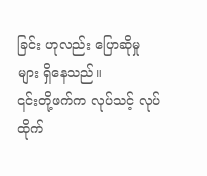ခြင်း ဟုလည်း ပြောဆိုမှု များ ရှိနေသည်။
၎င်းတို့ဖက်က လုပ်သင့် လုပ်ထိုက်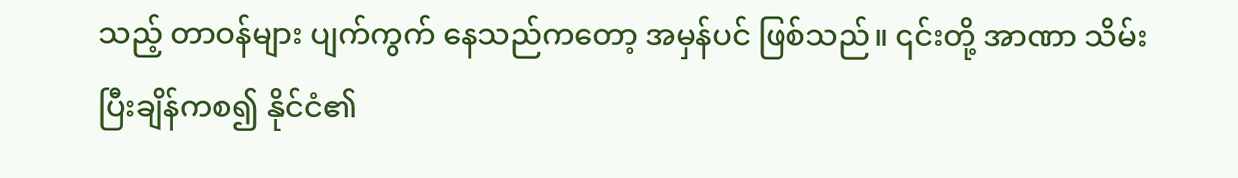သည့် တာဝန်များ ပျက်ကွက် နေသည်ကတော့ အမှန်ပင် ဖြစ်သည်။ ၎င်းတို့ အာဏာ သိမ်းပြီးချိန်ကစ၍ နိုင်ငံ၏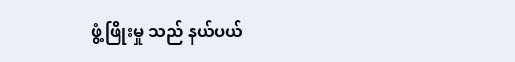ဖွံ့ဖြိုးမှု သည် နယ်ပယ်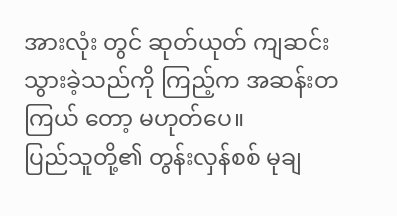အားလုံး တွင် ဆုတ်ယုတ် ကျဆင်းသွားခဲ့သည်ကို ကြည့်က အဆန်းတကြယ် တော့ မဟုတ်ပေ။
ပြည်သူတို့၏ တွန်းလှန်စစ် မုချ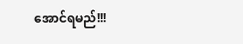အောင်ရမည်!!!